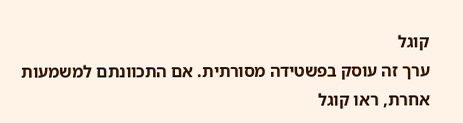קוגל
ערך זה עוסק בפשטידה מסורתית. אם התכוונתם למשמעות אחרת, ראו קוגל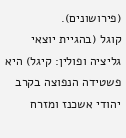(פירושונים).
קוגל (בהגיית יוצאי גליציה ופולין: קיגל) היא פשטידה הנפוצה בקרב יהודי אשכנז ומזרח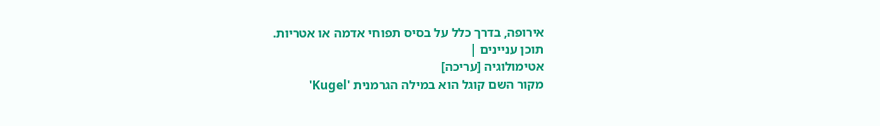אירופה, בדרך כלל על בסיס תפוחי אדמה או אטריות.
תוכן עניינים |
אטימולוגיה [עריכה]
מקור השם קוגל הוא במילה הגרמנית 'Kugel'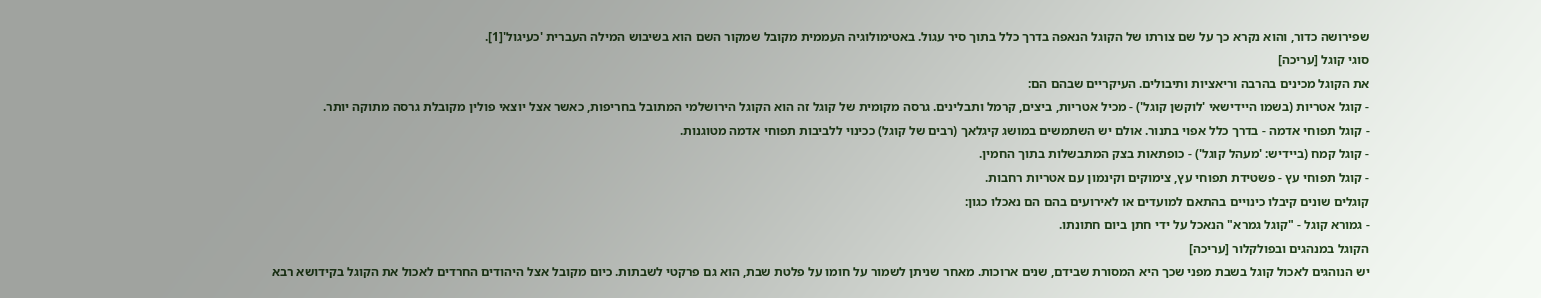שפירושה כדור, והוא נקרא כך על שם צורתו של הקוגל הנאפה בדרך כלל בתוך סיר עגול. באטימולוגיה העממית מקובל שמקור השם הוא בשיבוש המילה העברית 'כעיגול'[1].
סוגי קוגל [עריכה]
את הקוגל מכינים בהרבה וריאציות ותיבולים. העיקריים שבהם הם:
- קוגל אטריות (בשמו היידישאי 'לוקשן קוגל') - מכיל אטריות, ביצים, קרמל ותבלינים. גרסה מקומית של קוגל זה הוא הקוגל הירושלמי המתובל בחריפות, כאשר אצל יוצאי פולין מקובלת גרסה מתוקה יותר.
- קוגל תפוחי אדמה - בדרך כלל אפוי בתנור. אולם יש השתמשים במושג קיגלאך (רבים של קוגל) ככינוי ללביבות תפוחי אדמה מטוגנות.
- קוגל קמח (ביידיש: 'מעהל קוגל') - כופתאות בצק המתבשלות בתוך החמין.
- קוגל תפוחי עץ - פשטידת תפוחי עץ, צימוקים וקינמון עם אטריות רחבות.
קוגלים שונים קיבלו כינויים בהתאם למועדים או לאירועים בהם הם נאכלו כגון:
- גמורא קוגל - "קוגל גמרא" הנאכל על ידי חתן ביום חתונתו.
הקוגל במנהגים ובפולקלור [עריכה]
יש הנוהגים לאכול קוגל בשבת מפני שכך היא המסורת שבידם, שנים ארוכות. מאחר שניתן לשמור על חומו על פלטת שבת, הוא גם פרקטי לשבתות. כיום מקובל אצל היהודים החרדים לאכול את הקוגל בקידושא רבא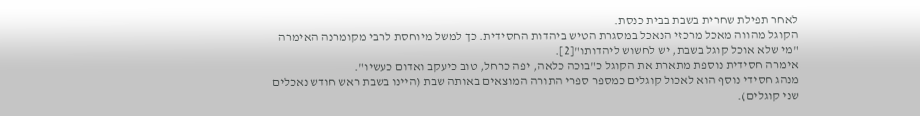לאחר תפילת שחרית בשבת בבית כנסת.
הקוגל מהווה מאכל מרכזי הנאכל במסגרת הטיש ביהדות החסידית. כך למשל מיוחסת לרבי מקומרנה האימרה "מי שלא אוכל קוגל בשבת, יש לחשוש ליהדותו"[2].
אימרה חסידית נוספת מתארת את הקוגל כ"בוכה כלאה, יפה כרחל, טוב כיעקב ואדום כעשיו".
מנהג חסידי נוסף הוא לאכול קוגלים כמספר ספרי התורה המוצאים באותה שבת (היינו בשבת ראש חודש נאכלים שני קוגלים).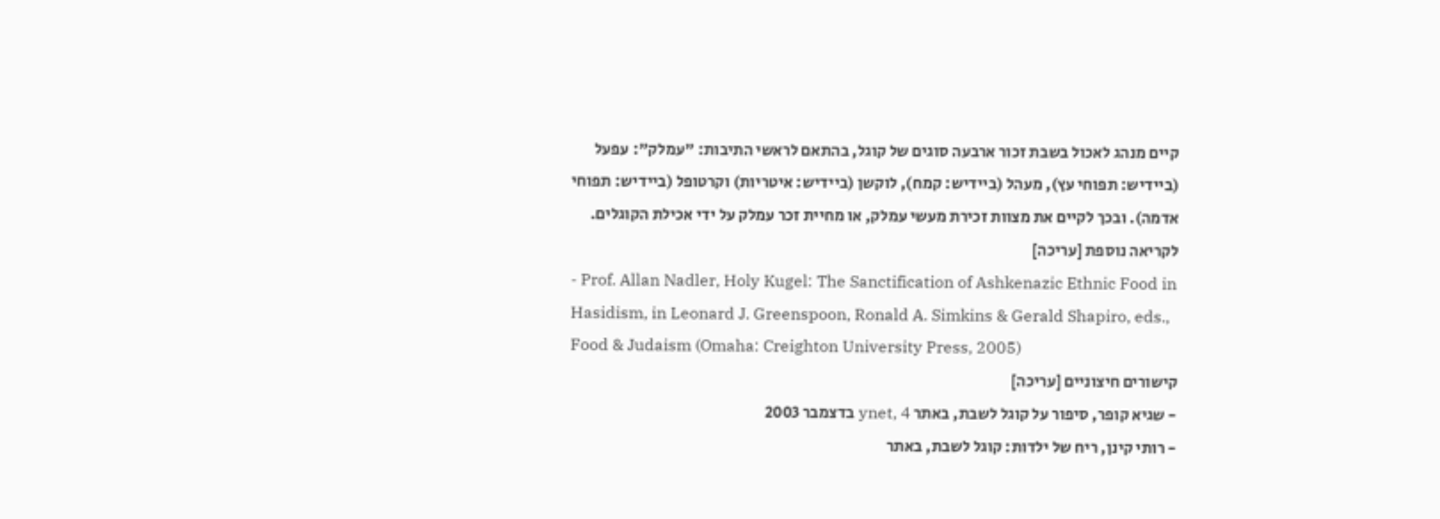קיים מנהג לאכול בשבת זכור ארבעה סוגים של קוגל, בהתאם לראשי התיבות: "עמלק": עפעל (ביידיש: תפוחי עץ), מעהל (ביידיש: קמח), לוקשן (ביידיש: איטריות) וקרטופל (ביידיש: תפוחי אדמה). ובכך לקיים את מצוות זכירת מעשי עמלק, או מחיית זכר עמלק על ידי אכילת הקוגלים.
לקריאה נוספת [עריכה]
- Prof. Allan Nadler, Holy Kugel: The Sanctification of Ashkenazic Ethnic Food in Hasidism, in Leonard J. Greenspoon, Ronald A. Simkins & Gerald Shapiro, eds., Food & Judaism (Omaha: Creighton University Press, 2005)
קישורים חיצוניים [עריכה]
- שגיא קופר, סיפור על קוגל לשבת, באתר ynet, 4 בדצמבר 2003
- רותי קינן, ריח של ילדות: קוגל לשבת, באתר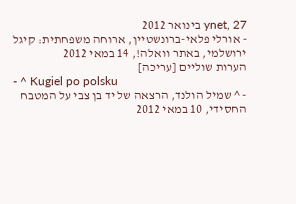ynet, 27 בינואר 2012
- אורלי פלאי-ברונשטיין, ארוחה משפחתית: קיגל ירושלמי, באתר וואלה!, 14 במאי 2012
הערות שוליים [עריכה]
- ^ Kugiel po polsku
- ^ שמיל הולנד, הרצאה של יד בן צבי על המטבח החסידי, 10 במאי 2012